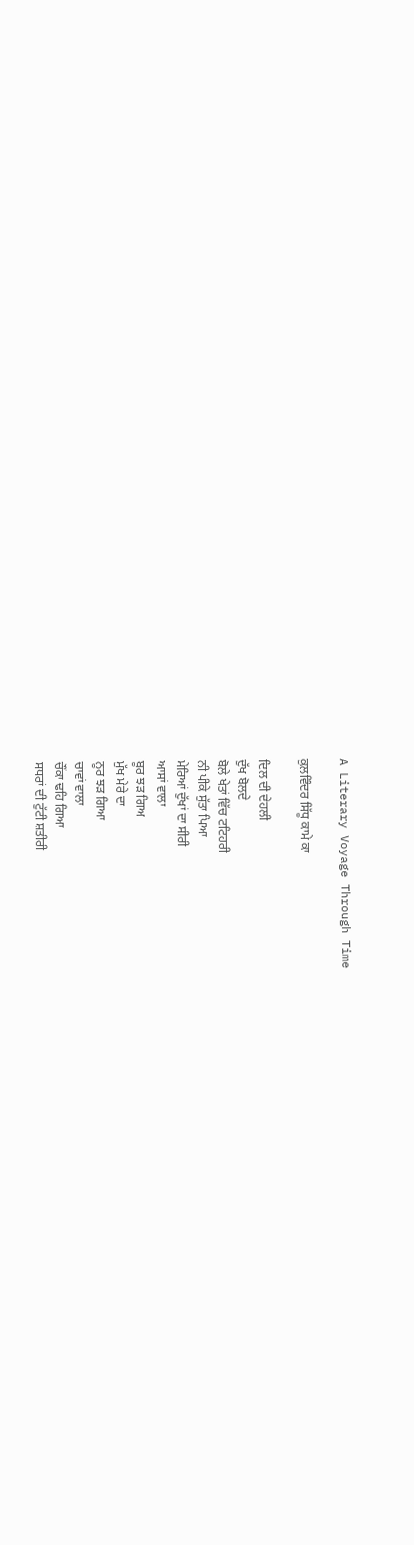A Literary Voyage Through Time

ਕੁਲਵਿੰਦਰ ਸਿੱਧੂ ਕਾਮੇ ਕਾ

ਦਿਲ ਦੀ ਦੇਹਲੀ
ਦੁੱਖ ਬੋਲਦੇ
ਬੋਲੇ ਖੇਤਾਂ ਵਿੱਚ ਟਟਿਹਰੀ
ਨੀ ਪੀਕੇ ਸੁੱਤਾ ਪਿਆ
ਮੇਰਿਆਂ ਦੁੱਖਾਂ ਦਾ ਸੀਰੀ
ਆਸਾਂ ਵਾਲਾ
ਬੂਰ ਝੜ ਗਿਅ
ਮੁੱਖ ਮੇਰੇ ਦਾ
ਨੂਰ ਝੜ ਗਿਆ
ਚਾਵਾਂ ਵਾਲਾ
ਚੌਂਕਾ ਢਹਿ ਗਿਆ
ਸਧਰਾਂ ਦੀ ਟੁੱਟੀ ਸ਼ਤੀਰੀ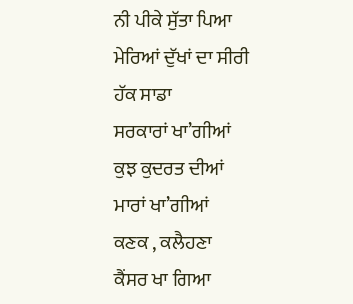ਨੀ ਪੀਕੇ ਸੁੱਤਾ ਪਿਆ
ਮੇਰਿਆਂ ਦੁੱਖਾਂ ਦਾ ਸੀਰੀ
ਹੱਕ ਸਾਡਾ
ਸਰਕਾਰਾਂ ਖਾ’ਗੀਆਂ
ਕੁਝ ਕੁਦਰਤ ਦੀਆਂ
ਮਾਰਾਂ ਖਾ’ਗੀਆਂ
ਕਣਕ , ਕਲੈਹਣਾ
ਕੈਂਸਰ ਖਾ ਗਿਆ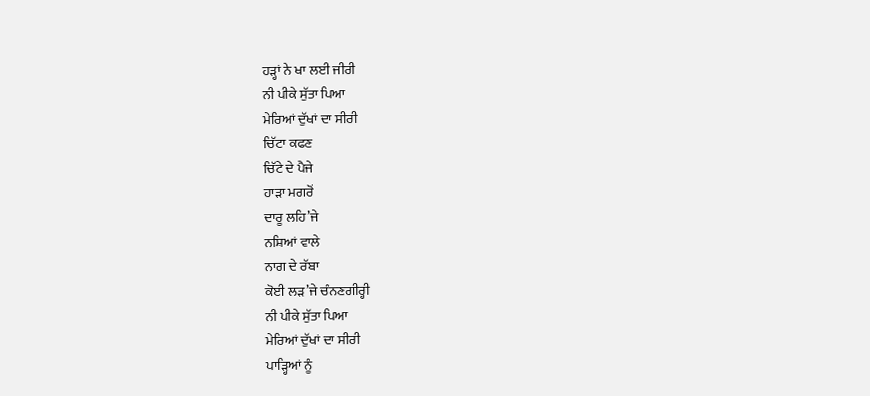ਹੜ੍ਹਾਂ ਨੇ ਖਾ ਲਈ ਜੀਰੀ
ਨੀ ਪੀਕੇ ਸੁੱਤਾ ਪਿਆ
ਮੇਰਿਆਂ ਦੁੱਖਾਂ ਦਾ ਸੀਰੀ
ਚਿੱਟਾ ਕਫਣ
ਚਿੱਟੇ ਦੇ ਪੈਜੇ
ਹਾੜਾ ਮਗਰੋਂ
ਦਾਰੂ ਲਹਿ’ਜੇ
ਨਸ਼ਿਆਂ ਵਾਲੇ
ਨਾਗ ਦੇ ਰੱਬਾ
ਕੋਈ ਲੜ’ਜੇ ਚੰਨਣਗੀਰ੍ਹੀ
ਨੀ ਪੀਕੇ ਸੁੱਤਾ ਪਿਆ
ਮੇਰਿਆਂ ਦੁੱਖਾਂ ਦਾ ਸੀਰੀ
ਪਾੜ੍ਹਿਆਂ ਨੂੰ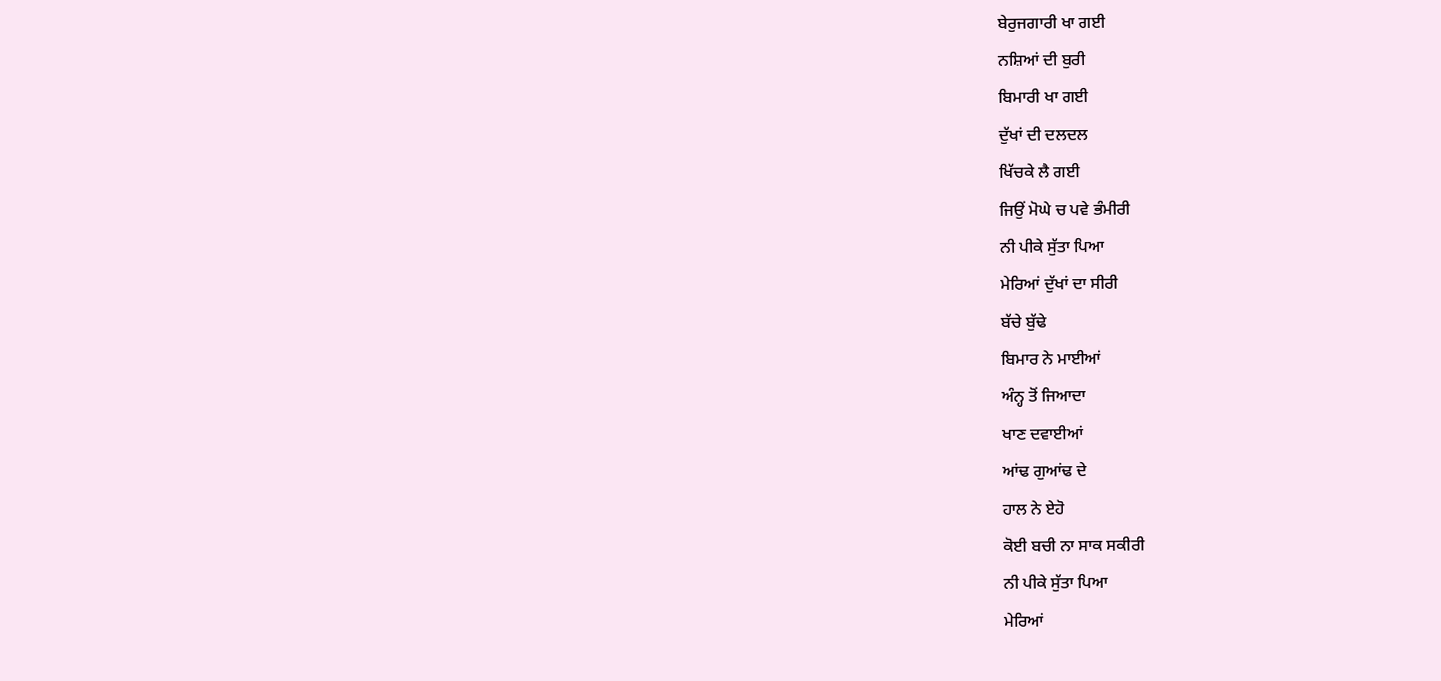ਬੇਰੁਜਗਾਰੀ ਖਾ ਗਈ
ਨਸ਼ਿਆਂ ਦੀ ਬੁਰੀ
ਬਿਮਾਰੀ ਖਾ ਗਈ
ਦੁੱਖਾਂ ਦੀ ਦਲਦਲ
ਖਿੱਚਕੇ ਲੈ ਗਈ
ਜਿਉਂ ਮੋਘੇ ਚ ਪਵੇ ਭੰਮੀਰੀ
ਨੀ ਪੀਕੇ ਸੁੱਤਾ ਪਿਆ
ਮੇਰਿਆਂ ਦੁੱਖਾਂ ਦਾ ਸੀਰੀ
ਬੱਚੇ ਬੁੱਢੇ
ਬਿਮਾਰ ਨੇ ਮਾਈਆਂ
ਅੰਨ੍ਹ ਤੋਂ ਜਿਆਦਾ
ਖਾਣ ਦਵਾਈਆਂ
ਆਂਢ ਗੁਆਂਢ ਦੇ
ਹਾਲ ਨੇ ਏਹੋ
ਕੋਈ ਬਚੀ ਨਾ ਸਾਕ ਸਕੀਰੀ
ਨੀ ਪੀਕੇ ਸੁੱਤਾ ਪਿਆ
ਮੇਰਿਆਂ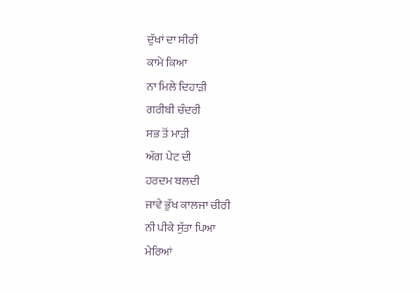ਦੁੱਖਾਂ ਦਾ ਸੀਰੀ
ਕਾਮੇ ਕਿਆ
ਨਾ ਮਿਲੇ ਦਿਹਾੜੀ
ਗਰੀਬੀ ਚੰਦਰੀ
ਸਭ ਤੋਂ ਮਾੜੀ
ਅੱਗ ਪੇਟ ਦੀ
ਹਰਦਮ ਬਲਦੀ
ਜਾਵੇ ਭੁੱਖ ਕਾਲਜਾ ਚੀਰੀ
ਨੀ ਪੀਕੇ ਸੁੱਤਾ ਪਿਆ
ਮੇਰਿਆਂ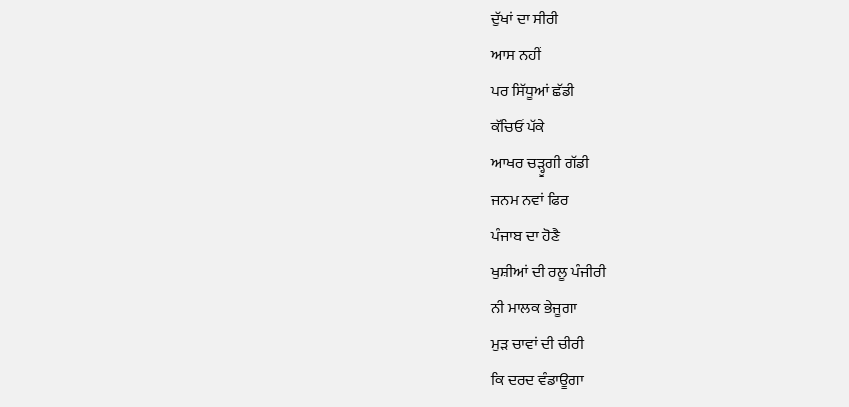ਦੁੱਖਾਂ ਦਾ ਸੀਰੀ
ਆਸ ਨਹੀਂ
ਪਰ ਸਿੱਧੂਆਂ ਛੱਡੀ
ਕੱਚਿਓਂ ਪੱਕੇ
ਆਖਰ ਚੜ੍ਹੂਗੀ ਗੱਡੀ
ਜਨਮ ਨਵਾਂ ਫਿਰ
ਪੰਜਾਬ ਦਾ ਹੋਣੈ
ਖੁਸ਼ੀਆਂ ਦੀ ਰਲੂ ਪੰਜੀਰੀ
ਨੀ ਮਾਲਕ ਭੇਜੂਗਾ
ਮੁੜ ਚਾਵਾਂ ਦੀ ਚੀਰੀ
ਕਿ ਦਰਦ ਵੰਡਾਊਗਾ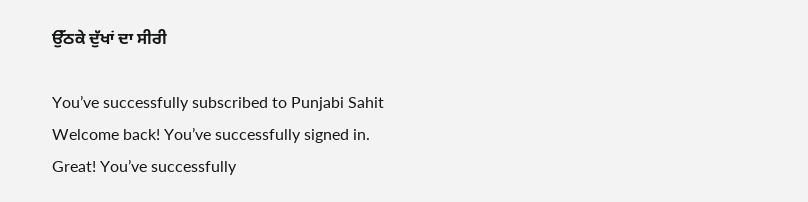ਉੱਠਕੇ ਦੁੱਖਾਂ ਦਾ ਸੀਰੀ

You’ve successfully subscribed to Punjabi Sahit
Welcome back! You’ve successfully signed in.
Great! You’ve successfully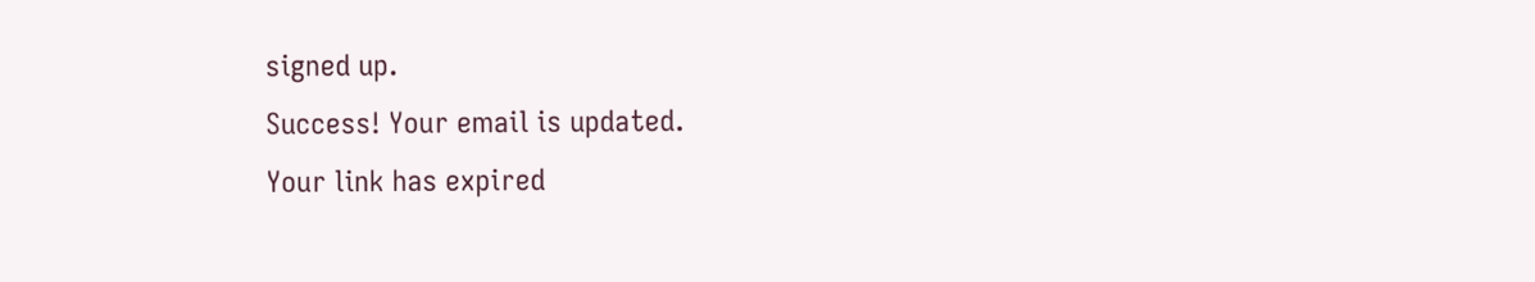signed up.
Success! Your email is updated.
Your link has expired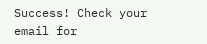Success! Check your email for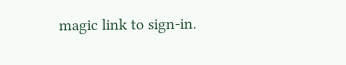magic link to sign-in.